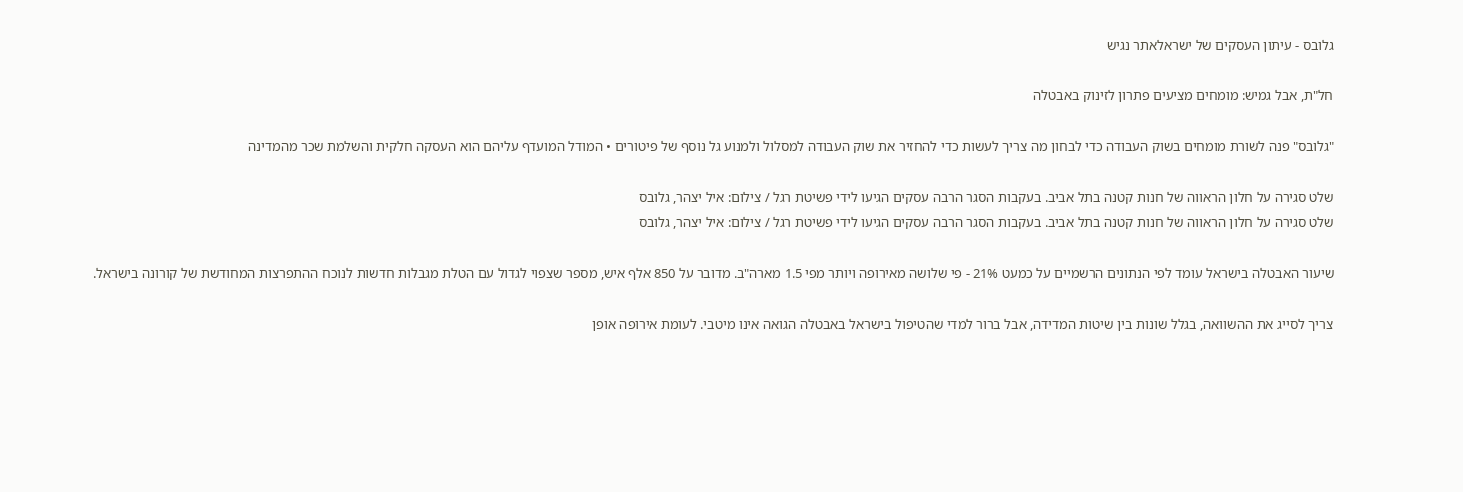גלובס - עיתון העסקים של ישראלאתר נגיש

חל"ת, אבל גמיש: מומחים מציעים פתרון לזינוק באבטלה

"גלובס" פנה לשורת מומחים בשוק העבודה כדי לבחון מה צריך לעשות כדי להחזיר את שוק העבודה למסלול ולמנוע גל נוסף של פיטורים • המודל המועדף עליהם הוא העסקה חלקית והשלמת שכר מהמדינה

שלט סגירה על חלון הראווה של חנות קטנה בתל אביב. בעקבות הסגר הרבה עסקים הגיעו לידי פשיטת רגל / צילום: איל יצהר, גלובס
שלט סגירה על חלון הראווה של חנות קטנה בתל אביב. בעקבות הסגר הרבה עסקים הגיעו לידי פשיטת רגל / צילום: איל יצהר, גלובס

שיעור האבטלה בישראל עומד לפי הנתונים הרשמיים על כמעט 21% - פי שלושה מאירופה ויותר מפי 1.5 מארה"ב. מדובר על 850 אלף איש, מספר שצפוי לגדול עם הטלת מגבלות חדשות לנוכח ההתפרצות המחודשת של קורונה בישראל.

צריך לסייג את ההשוואה, בגלל שונות בין שיטות המדידה, אבל ברור למדי שהטיפול בישראל באבטלה הגואה אינו מיטבי. לעומת אירופה אופן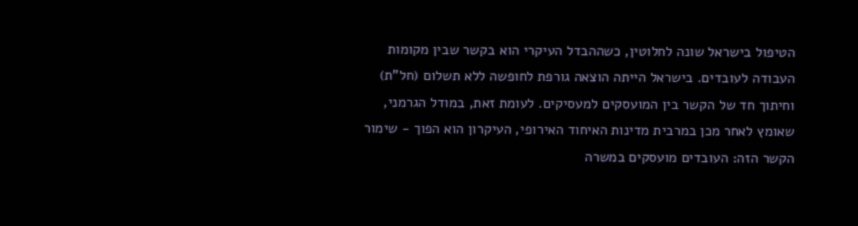הטיפול בישראל שונה לחלוטין, כשההבדל העיקרי הוא בקשר שבין מקומות העבודה לעובדים. בישראל הייתה הוצאה גורפת לחופשה ללא תשלום (חל"ת) וחיתוך חד של הקשר בין המועסקים למעסיקים. לעומת זאת, במודל הגרמני, שאומץ לאחר מכן במרבית מדינות האיחוד האירופי, העיקרון הוא הפוך - שימור הקשר הזה: העובדים מועסקים במשרה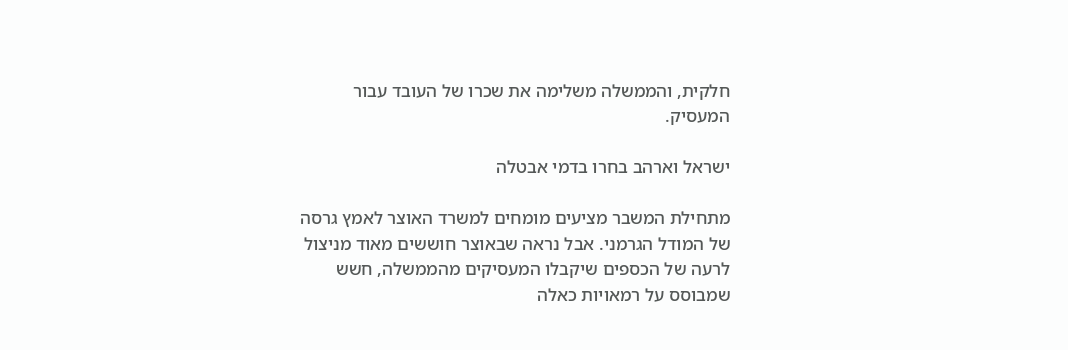חלקית, והממשלה משלימה את שכרו של העובד עבור המעסיק.

ישראל וארהב בחרו בדמי אבטלה

מתחילת המשבר מציעים מומחים למשרד האוצר לאמץ גרסה של המודל הגרמני. אבל נראה שבאוצר חוששים מאוד מניצול לרעה של הכספים שיקבלו המעסיקים מהממשלה, חשש שמבוסס על רמאויות כאלה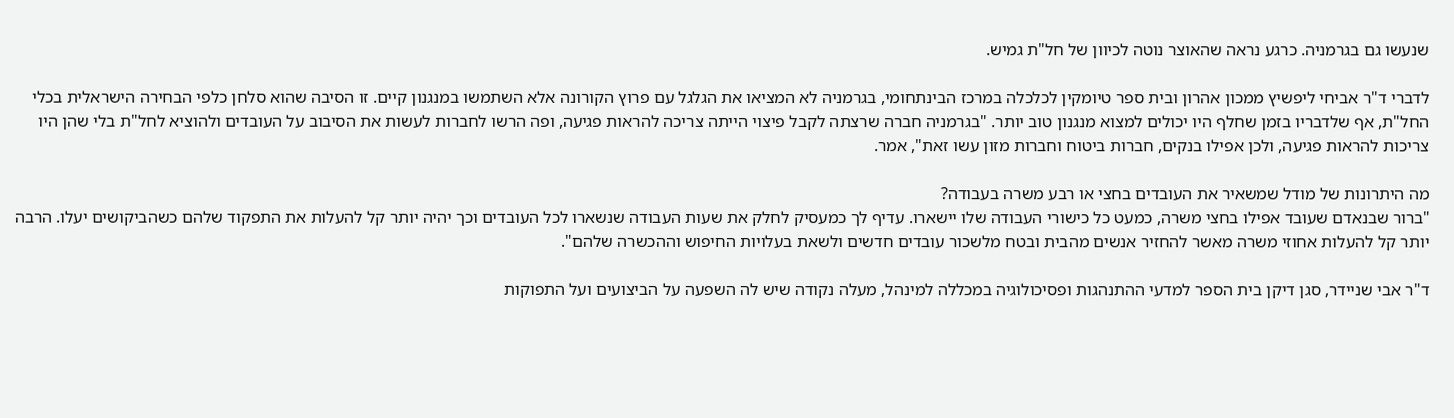שנעשו גם בגרמניה. כרגע נראה שהאוצר נוטה לכיוון של חל"ת גמיש.

לדברי ד"ר אביחי ליפשיץ ממכון אהרון ובית ספר טיומקין לכלכלה במרכז הבינתחומי, בגרמניה לא המציאו את הגלגל עם פרוץ הקורונה אלא השתמשו במנגנון קיים. זו הסיבה שהוא סלחן כלפי הבחירה הישראלית בכלי החל"ת, אף שלדבריו בזמן שחלף היו יכולים למצוא מנגנון טוב יותר. "בגרמניה חברה שרצתה לקבל פיצוי הייתה צריכה להראות פגיעה, ופה הרשו לחברות לעשות את הסיבוב על העובדים ולהוציא לחל"ת בלי שהן היו צריכות להראות פגיעה, ולכן אפילו בנקים, חברות ביטוח וחברות מזון עשו זאת", אמר.

מה היתרונות של מודל שמשאיר את העובדים בחצי או רבע משרה בעבודה?
"ברור שבנאדם שעובד אפילו בחצי משרה, כמעט כל כישורי העבודה שלו יישארו. עדיף לך כמעסיק לחלק את שעות העבודה שנשארו לכל העובדים וכך יהיה יותר קל להעלות את התפקוד שלהם כשהביקושים יעלו. הרבה יותר קל להעלות אחוזי משרה מאשר להחזיר אנשים מהבית ובטח מלשכור עובדים חדשים ולשאת בעלויות החיפוש וההכשרה שלהם".

ד"ר אבי שניידר, סגן דיקן בית הספר למדעי ההתנהגות ופסיכולוגיה במכללה למינהל, מעלה נקודה שיש לה השפעה על הביצועים ועל התפוקות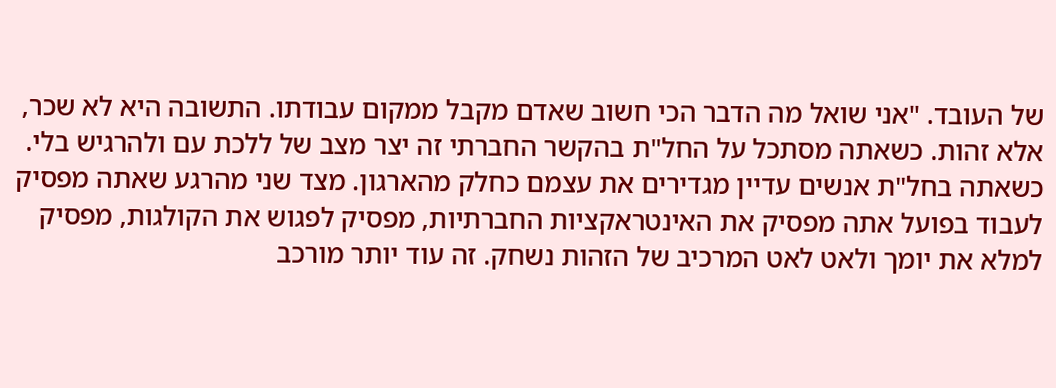של העובד. "אני שואל מה הדבר הכי חשוב שאדם מקבל ממקום עבודתו. התשובה היא לא שכר, אלא זהות. כשאתה מסתכל על החל"ת בהקשר החברתי זה יצר מצב של ללכת עם ולהרגיש בלי. כשאתה בחל"ת אנשים עדיין מגדירים את עצמם כחלק מהארגון. מצד שני מהרגע שאתה מפסיק לעבוד בפועל אתה מפסיק את האינטראקציות החברתיות, מפסיק לפגוש את הקולגות, מפסיק למלא את יומך ולאט לאט המרכיב של הזהות נשחק. זה עוד יותר מורכב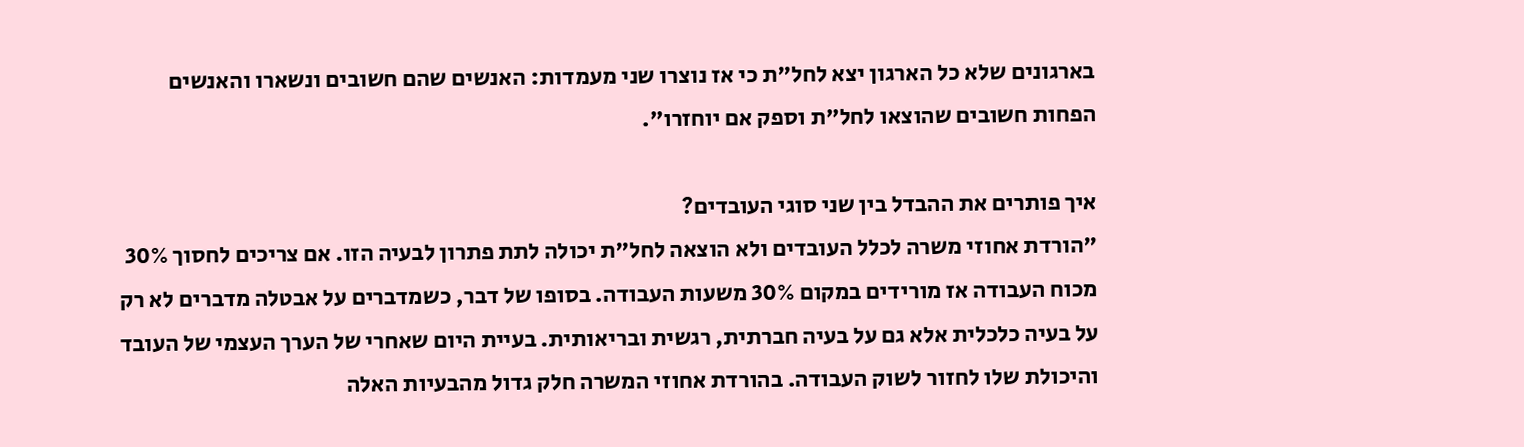בארגונים שלא כל הארגון יצא לחל"ת כי אז נוצרו שני מעמדות: האנשים שהם חשובים ונשארו והאנשים הפחות חשובים שהוצאו לחל"ת וספק אם יוחזרו".

איך פותרים את ההבדל בין שני סוגי העובדים?
"הורדת אחוזי משרה לכלל העובדים ולא הוצאה לחל"ת יכולה לתת פתרון לבעיה הזו. אם צריכים לחסוך 30% מכוח העבודה אז מורידים במקום 30% משעות העבודה. בסופו של דבר, כשמדברים על אבטלה מדברים לא רק על בעיה כלכלית אלא גם על בעיה חברתית, רגשית ובריאותית. בעיית היום שאחרי של הערך העצמי של העובד והיכולת שלו לחזור לשוק העבודה. בהורדת אחוזי המשרה חלק גדול מהבעיות האלה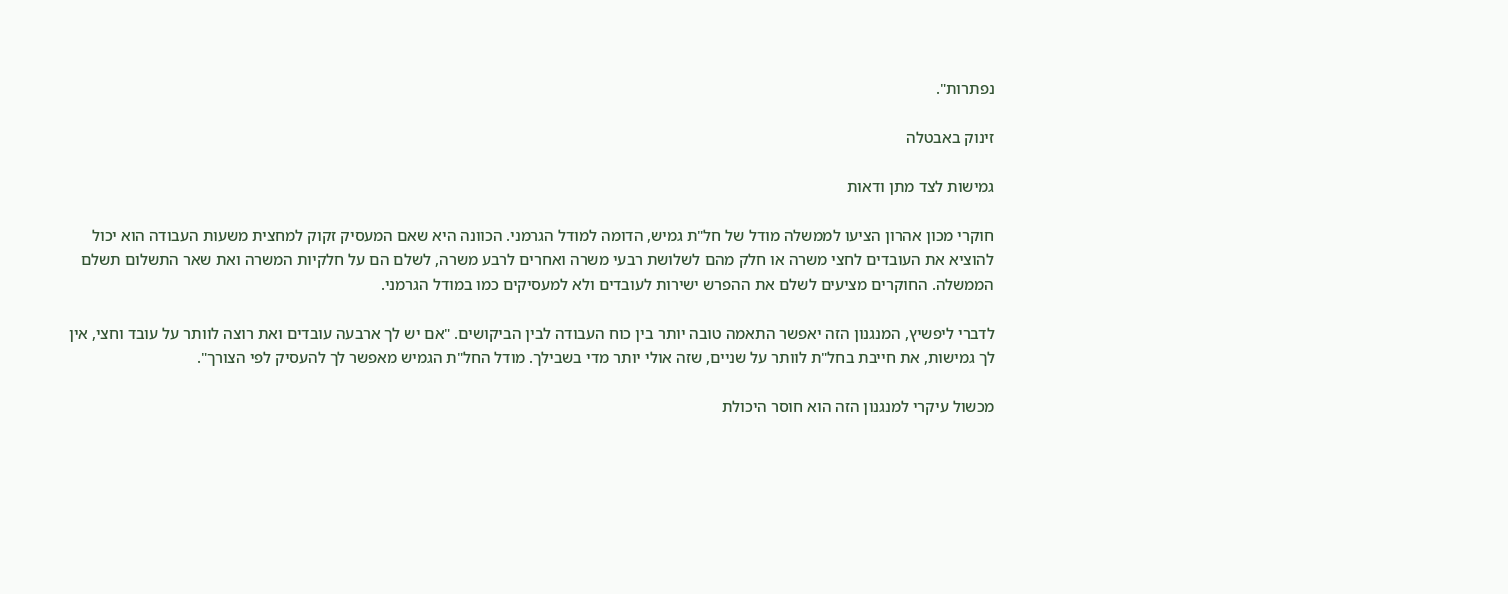נפתרות".

זינוק באבטלה

גמישות לצד מתן ודאות

חוקרי מכון אהרון הציעו לממשלה מודל של חל"ת גמיש, הדומה למודל הגרמני. הכוונה היא שאם המעסיק זקוק למחצית משעות העבודה הוא יכול להוציא את העובדים לחצי משרה או חלק מהם לשלושת רבעי משרה ואחרים לרבע משרה, לשלם הם על חלקיות המשרה ואת שאר התשלום תשלם הממשלה. החוקרים מציעים לשלם את ההפרש ישירות לעובדים ולא למעסיקים כמו במודל הגרמני.

לדברי ליפשיץ, המנגנון הזה יאפשר התאמה טובה יותר בין כוח העבודה לבין הביקושים. "אם יש לך ארבעה עובדים ואת רוצה לוותר על עובד וחצי, אין לך גמישות, את חייבת בחל"ת לוותר על שניים, שזה אולי יותר מדי בשבילך. מודל החל"ת הגמיש מאפשר לך להעסיק לפי הצורך".

מכשול עיקרי למנגנון הזה הוא חוסר היכולת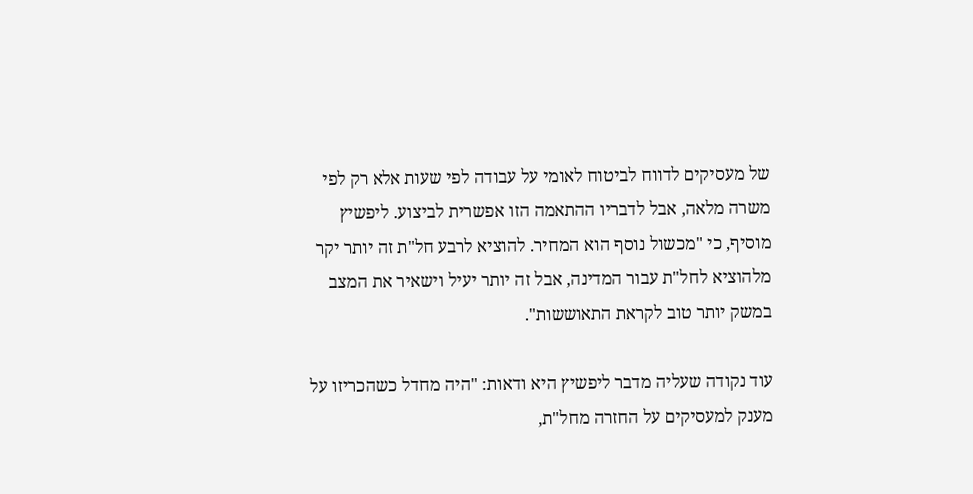של מעסיקים לדווח לביטוח לאומי על עבודה לפי שעות אלא רק לפי משרה מלאה, אבל לדבריו ההתאמה הזו אפשרית לביצוע. ליפשיץ מוסיף, כי "מכשול נוסף הוא המחיר. להוציא לרבע חל"ת זה יותר יקר מלהוציא לחל"ת עבור המדינה, אבל זה יותר יעיל וישאיר את המצב במשק יותר טוב לקראת התאוששות".

עוד נקודה שעליה מדבר ליפשיץ היא ודאות: "היה מחדל כשהכריזו על מענק למעסיקים על החזרה מחל"ת,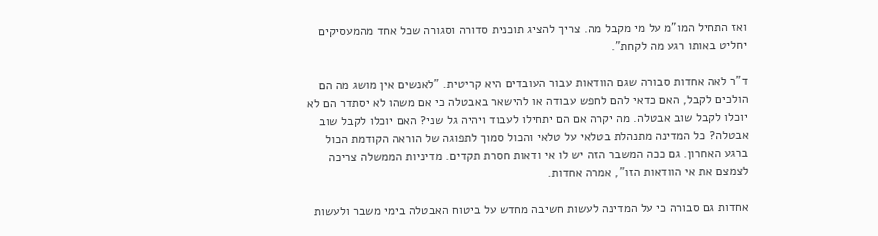ואז התחיל המו"מ על מי מקבל מה. צריך להציג תוכנית סדורה וסגורה שכל אחד מהמעסיקים יחליט באותו רגע מה לקחת".

ד"ר לאה אחדות סבורה שגם הוודאות עבור העובדים היא קריטית. "לאנשים אין מושג מה הם הולכים לקבל, האם כדאי להם לחפש עבודה או להישאר באבטלה כי אם משהו לא יסתדר הם לא יוכלו לקבל שוב אבטלה. מה יקרה אם הם יתחילו לעבוד ויהיה גל שני? האם יוכלו לקבל שוב אבטלה? כל המדינה מתנהלת בטלאי על טלאי והכול סמוך לתפוגה של הוראה הקודמת הכול ברגע האחרון. גם ככה המשבר הזה יש לו אי ודאות חסרת תקדים. מדיניות הממשלה צריכה לצמצם את אי הוודאות הזו", אמרה אחדות.

אחדות גם סבורה כי על המדינה לעשות חשיבה מחדש על ביטוח האבטלה בימי משבר ולעשות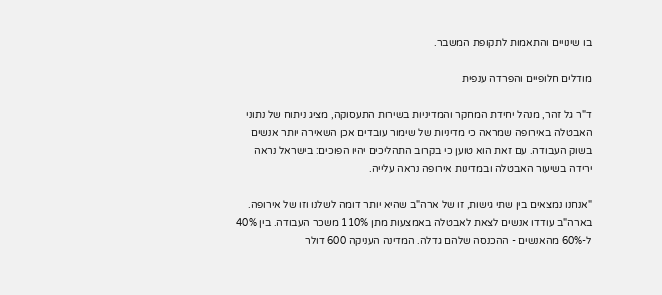בו שינויים והתאמות לתקופת המשבר.

מודלים חלופיים והפרדה ענפית

ד"ר גל זהר, מנהל יחידת המחקר והמדיניות בשירות התעסוקה, מציג ניתוח של נתוני האבטלה באירופה שמראה כי מדיניות של שימור עובדים אכן השאירה יותר אנשים בשוק העבודה. עם זאת הוא טוען כי בקרוב התהליכים יהיו הפוכים: בישראל נראה ירידה בשיעור האבטלה ובמדינות אירופה נראה עלייה.

"אנחנו נמצאים בין שתי גישות, זו של ארה"ב שהיא יותר דומה לשלנו וזו של אירופה. בארה"ב עודדו אנשים לצאת לאבטלה באמצעות מתן 110% משכר העבודה. בין 40% ל-60% מהאנשים - ההכנסה שלהם גדלה. המדינה העניקה 600 דולר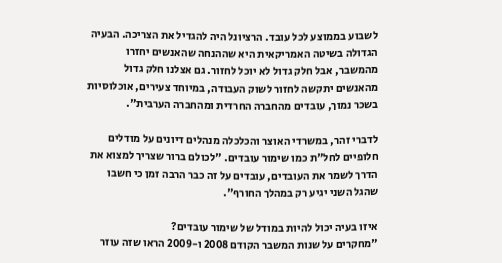לשבוע בממוצע לכל עובד. הרציונל היה להגדיל את הצריכה. הבעיה הגדולה בשיטה האמריקאית היא שההנחה שהאנשים יחזרו מהמשבר, אבל חלק גדול לא יוכל לחזור. גם אצלנו חלק גדול מהאנשים יתקשה לחזור לשוק העבודה, במיוחד צעירים, אוכלוסיות בשכר נמוך, עובדים מהחברה החרדית ומהחברה הערבית".

לדברי זהר, במשרדי האוצר והכלכלה מנהלים דיונים על מודלים חלופיים לחל"ת כמו שימור עובדים. "לכולם ברור שצריך למצוא את הדרך לשמר את העובדים, עובדים על זה כבר הרבה זמן כי חשבו שהגל השני יגיע רק במהלך החורף".

איזו בעיה יכול להיות במודל של שימור עובדים?
"מחקרים על שנות המשבר הקודם 2008 ו-2009 הראו שזה עוזר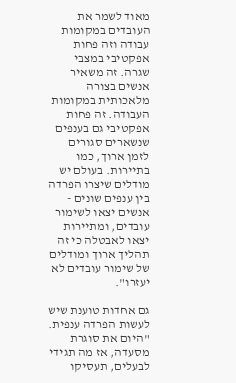מאוד לשמר את העובדים במקומות עבודה וזה פחות אפקטיבי במצבי שגרה. זה משאיר אנשים בצורה מלאכותית במקומות העבודה. זה פחות אפקטיבי גם בענפים שנשארים סגורים לזמן ארוך, כמו בתיירות. בעולם יש מודלים שיצרו הפרדה בין ענפים שונים - אנשים יצאו לשימור עובדים, ומתיירות יצאו לאבטלה כי זה תהליך ארוך ומודלים של שימור עובדים לא יעזרו".

גם אחדות טוענת שיש לעשות הפרדה ענפית. "היום את סוגרת מסעדה, אז מה תגידי לבעלים, תעסיקו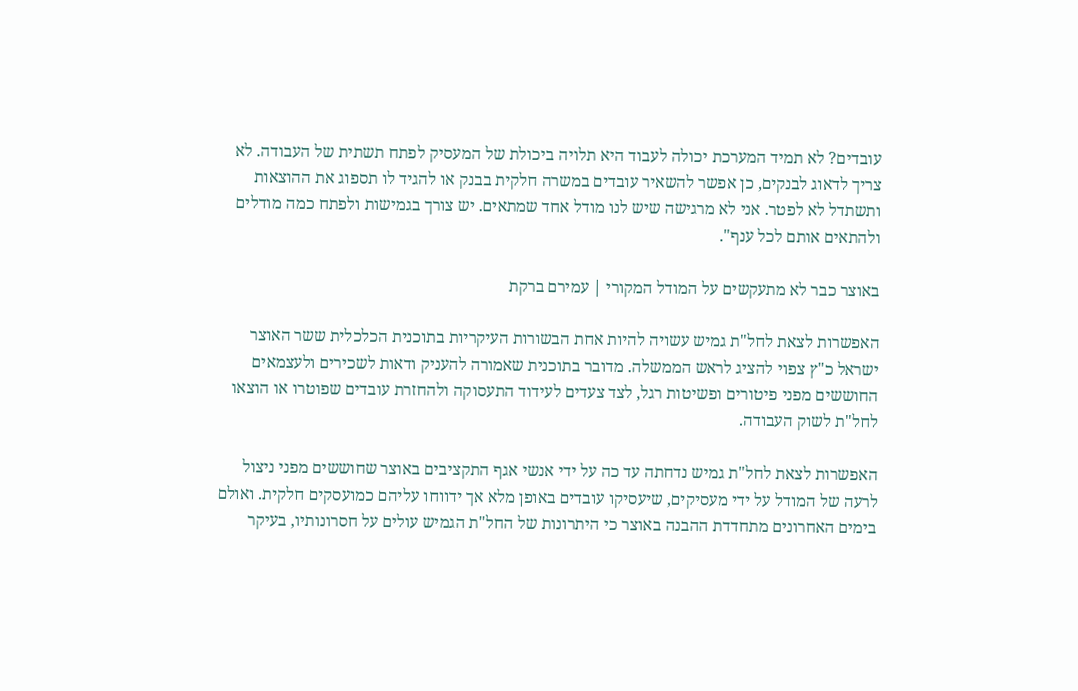עובדים? לא תמיד המערכת יכולה לעבוד היא תלויה ביכולת של המעסיק לפתח תשתית של העבודה. לא צריך לדאוג לבנקים, כן אפשר להשאיר עובדים במשרה חלקית בבנק או להגיד לו תספוג את ההוצאות ותשתדל לא לפטר. אני לא מרגישה שיש לנו מודל אחד שמתאים. יש צורך בגמישות ולפתח כמה מודלים ולהתאים אותם לכל ענף".

באוצר כבר לא מתעקשים על המודל המקורי | עמירם ברקת

האפשרות לצאת לחל"ת גמיש עשויה להיות אחת הבשורות העיקריות בתוכנית הכלכלית ששר האוצר ישראל כ"ץ צפוי להציג לראש הממשלה. מדובר בתוכנית שאמורה להעניק ודאות לשכירים ולעצמאים החוששים מפני פיטורים ופשיטות רגל, לצד צעדים לעידוד התעסוקה ולהחזרת עובדים שפוטרו או הוצאו לחל"ת לשוק העבודה.

האפשרות לצאת לחל"ת גמיש נדחתה עד כה על ידי אנשי אגף התקציבים באוצר שחוששים מפני ניצול לרעה של המודל על ידי מעסיקים, שיעסיקו עובדים באופן מלא אך ידווחו עליהם כמועסקים חלקית. ואולם בימים האחרונים מתחדדת ההבנה באוצר כי היתרונות של החל"ת הגמיש עולים על חסרונותיו, בעיקר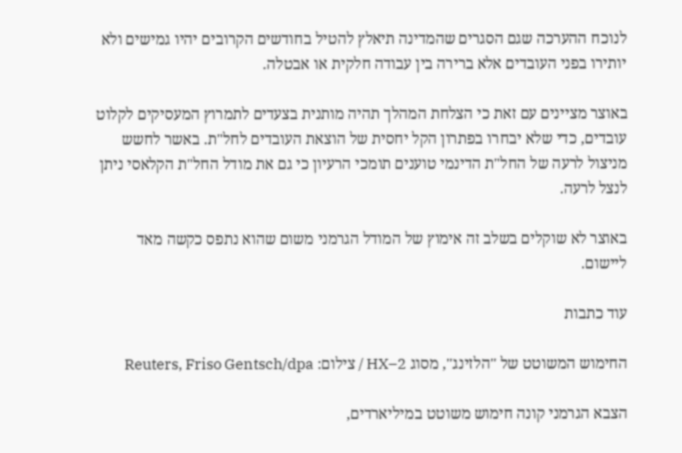לנוכח ההערכה שגם הסגרים שהמדינה תיאלץ להטיל בחודשים הקרובים יהיו גמישים ולא יותירו בפני העובדים אלא ברירה בין עבודה חלקית או אבטלה.

באוצר מציינים עם זאת כי הצלחת המהלך תהיה מותנית בצעדים לתמרוץ המעסיקים לקלוט עובדים, כדי שלא יבחרו בפתרון הקל יחסית של הוצאת העובדים לחל"ת. באשר לחשש מניצול לרעה של החל"ת הדינמי טוענים תומכי הרעיון כי גם את מודל החל"ת הקלאסי ניתן לנצל לרעה.

באוצר לא שוקלים בשלב זה אימוץ של המודל הגרמני משום שהוא נתפס כקשה מאד ליישום.

עוד כתבות

החימוש המשוטט של ''הלזינג'', מסוג HX–2 / צילום: Reuters, Friso Gentsch/dpa

הצבא הגרמני קונה חימוש משוטט במיליארדים,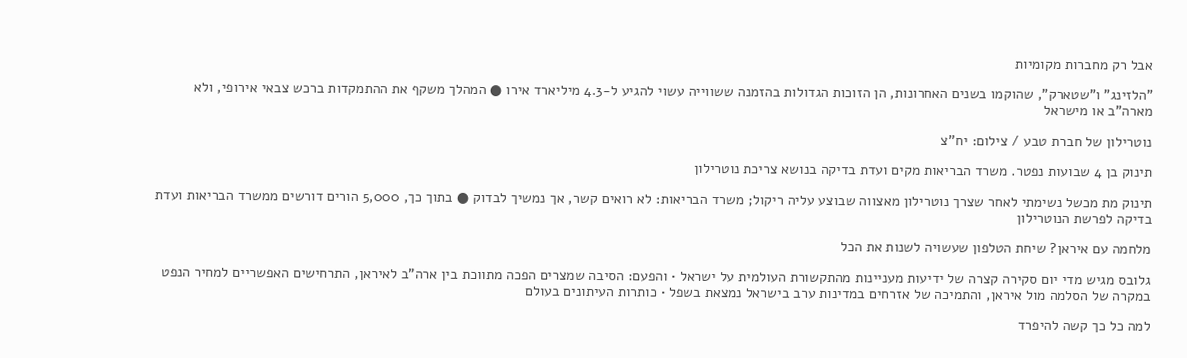אבל רק מחברות מקומיות

"הלזינג" ו"שטארק", שהוקמו בשנים האחרונות, הן הזוכות הגדולות בהזמנה ששווייה עשוי להגיע ל-4.3 מיליארד אירו ● המהלך משקף את ההתמקדות ברכש צבאי אירופי, ולא מארה"ב או מישראל

נוטרילון של חברת טבע / צילום: יח''צ

תינוק בן 4 שבועות נפטר. משרד הבריאות מקים ועדת בדיקה בנושא צריכת נוטרילון

תינוק מת מכשל נשימתי לאחר שצרך נוטרילון מאצווה שבוצע עליה ריקול; משרד הבריאות: לא רואים קשר, אך נמשיך לבדוק ● בתוך כך, 5,000 הורים דורשים ממשרד הבריאות ועדת בדיקה לפרשת הנוטרילון

מלחמה עם איראן? שיחת הטלפון שעשויה לשנות את הכל

גלובס מגיש מדי יום סקירה קצרה של ידיעות מעניינות מהתקשורת העולמית על ישראל • והפעם: הסיבה שמצרים הפכה מתווכת בין ארה"ב לאיראן, התרחישים האפשריים למחיר הנפט במקרה של הסלמה מול איראן, והתמיכה של אזרחים במדינות ערב בישראל נמצאת בשפל • כותרות העיתונים בעולם

למה כל כך קשה להיפרד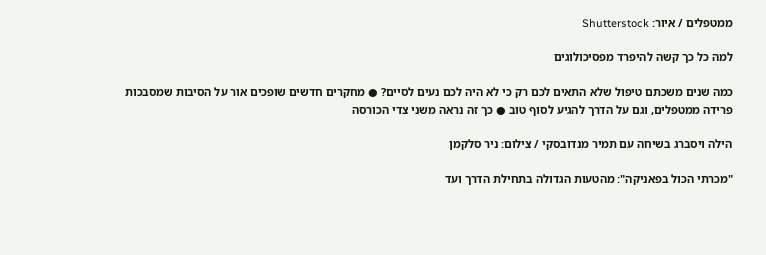ממטפלים / איור: Shutterstock

למה כל כך קשה להיפרד מפסיכולוגים

כמה שנים משכתם טיפול שלא התאים לכם רק כי לא היה לכם נעים לסיים? ● מחקרים חדשים שופכים אור על הסיבות שמסבכות פרידה ממטפלים, וגם על הדרך להגיע לסוף טוב ● כך זה נראה משני צדי הכורסה

הילה ויסברג בשיחה עם תמיר מנדובסקי / צילום: ניר סלקמן

"מכרתי הכול בפאניקה": מהטעות הגדולה בתחילת הדרך ועד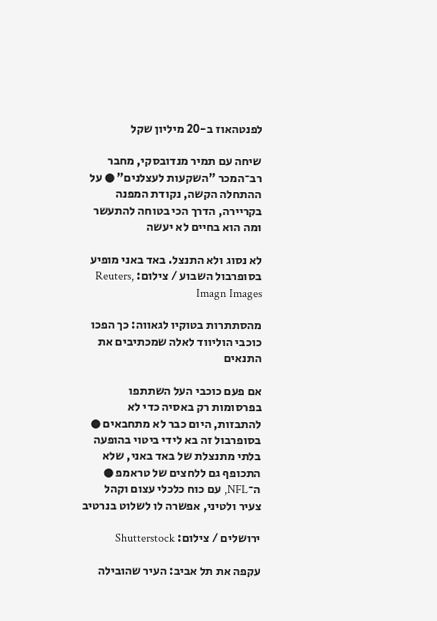לפנטהאוז ב-20 מיליון שקל

שיחה עם תמיר מנדובסקי, מחבר רב־המכר "השקעות לעצלנים" ● על ההתחלה הקשה, נקודת המפנה בקריירה, הדרך הכי בטוחה להתעשר ומה הוא בחיים לא יעשה

לא נסוג ולא התנצל. באד באני מופיע בסופרבול השבוע / צילום: Reuters, Imagn Images

מהסתתרות בטוקיו לגאווה: כך הפכו כוכבי הוליווד לאלה שמכתיבים את התנאים

אם פעם כוכבי העל השתתפו בפרסומות רק באסיה כדי לא להתבזות, היום כבר לא מתחבאים ● בסופרבול זה בא לידי ביטוי בהופעה בלתי מתנצלת של באד באני, שלא התכופף גם ללחצים של טראמפ ● ה־NFL, עם כוח כלכלי עצום וקהל צעיר ולטיני, אפשרה לו לשלוט בנרטיב

ירושלים / צילום: Shutterstock

עקפה את תל אביב: העיר שהובילה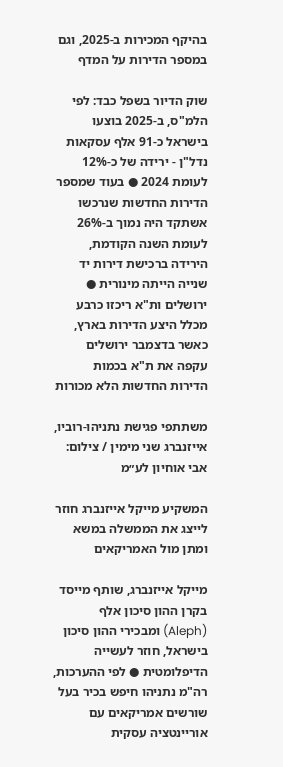בהיקף המכירות ב-2025, וגם במספר הדירות על המדף

שוק הדיור בשפל כבד: לפי הלמ"ס, ב-2025 בוצעו בישראל כ-91 אלף עסקאות נדל"ן - ירידה של כ-12% לעומת 2024 ● בעוד שמספר הדירות החדשות שנרכשו אשתקד היה נמוך ב-26% לעומת השנה הקודמת, הירידה ברכישת דירות יד שנייה הייתה מינורית ● ירושלים ות"א ריכזו כרבע מכלל היצע הדירות בארץ, כאשר בדצמבר ירושלים עקפה את ת"א בכמות הדירות החדשות הלא מכורות

משתתפי פגישת נתניהו-רוביו, אייזנברג שני מימין / צילום: אבי אוחיון לע״מ

המשקיע מייקל אייזנברג חוזר לייצג את הממשלה במשא ומתן מול האמריקאים

מייקל אייזנברג, שותף מייסד בקרן ההון סיכון אלף (Aleph) ומבכירי ההון סיכון בישראל, חוזר לעשייה הדיפלומטית ● לפי ההערכות, רה"מ נתניהו חיפש בכיר בעל שורשים אמריקאים עם אוריינטציה עסקית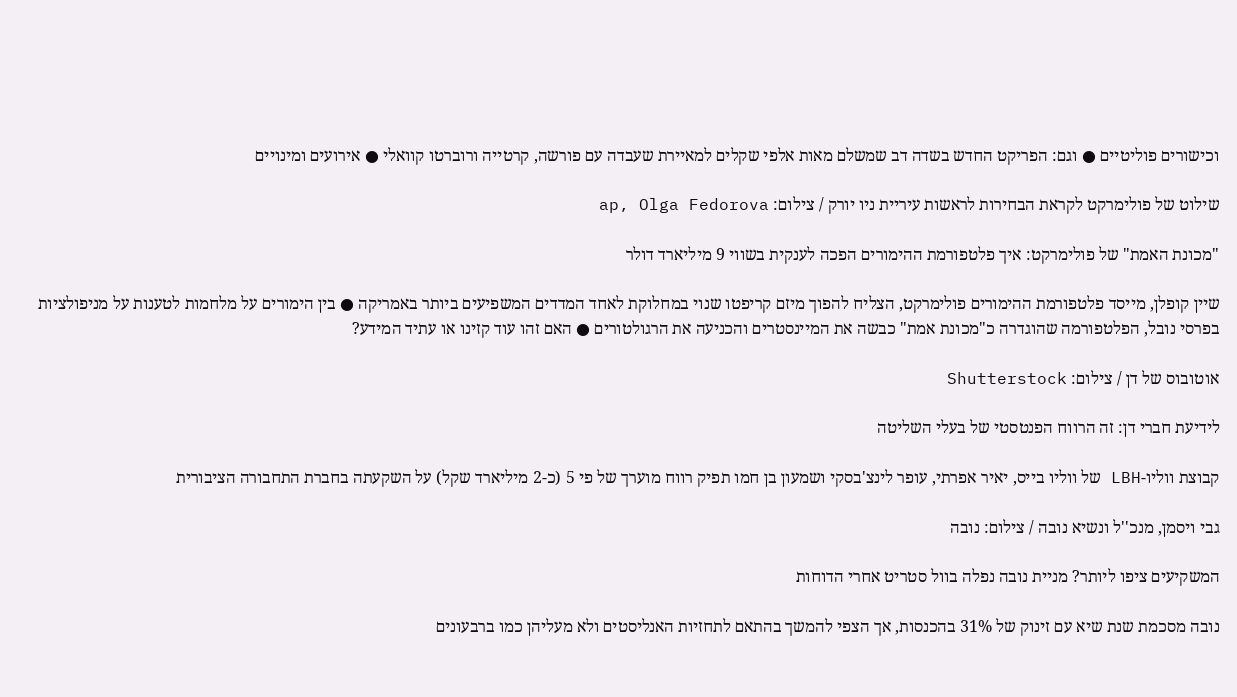וכישורים פוליטיים ● וגם: הפריקט החדש בשדה דב שמשלם מאות אלפי שקלים למאיירת שעבדה עם פורשה, קרטייה ורוברטו קוואלי ● אירועים ומינויים

שילוט של פולימרקט לקראת הבחירות לראשות עיריית ניו יורק / צילום: ap, Olga Fedorova

"מכונת האמת" של פולימרקט: איך פלטפורמת ההימורים הפכה לענקית בשווי 9 מיליארד דולר

שיין קופלן, מייסד פלטפורמת ההימורים פולימרקט, הצליח להפוך מיזם קריפטו שנוי במחלוקת לאחד המדדים המשפיעים ביותר באמריקה ● בין הימורים על מלחמות לטענות על מניפולציות בפרסי נובל, הפלטפורמה שהוגדרה כ"מכונת אמת" כבשה את המיינסטרים והכניעה את הרגולטורים ● האם זהו עוד קזינו או עתיד המידע?

אוטובוס של דן / צילום: Shutterstock

לידיעת חברי דן: זה הרווח הפנטסטי של בעלי השליטה

קבוצת ווליו-LBH של ווליו בייס, יאיר אפרתי, עופר לינצ'בסקי ושמעון בן חמו תפיק רווח מוערך של פי 5 (כ-2 מיליארד שקל) על השקעתה בחברת התחבורה הציבורית

גבי ויסמן, מנכ''ל ונשיא נובה / צילום: נובה

המשקיעים ציפו ליותר? מניית נובה נפלה בוול סטריט אחרי הדוחות

נובה מסכמת שנת שיא עם זינוק של 31% בהכנסות, אך הצפי להמשך בהתאם לתחזיות האנליסטים ולא מעליהן כמו ברבעונים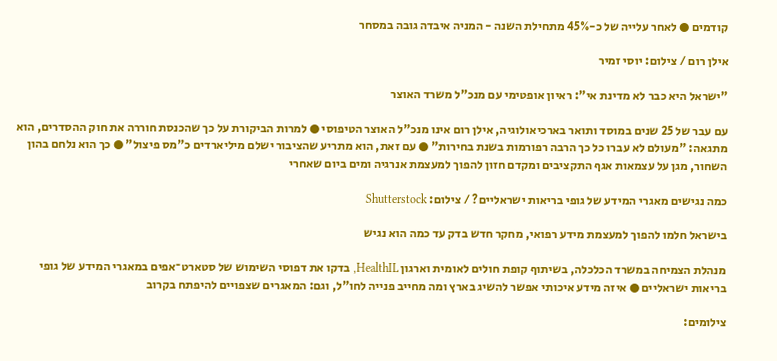קודמים ● לאחר עלייה של כ-45% מתחילת השנה - המניה איבדה גובה במסחר

אילן רום / צילום: יוסי זמיר

"ישראל היא כבר לא מדינת אי": ראיון אופטימי עם מנכ"ל משרד האוצר

עם עבר של 25 שנים במוסד ותואר בארכיאולוגיה, אילן רום אינו מנכ"ל האוצר הטיפוסי ● למרות הביקורת על כך שהכנסת חוררה את חוק ההסדרים, הוא מתגאה: "מעולם לא עברו כל כך הרבה רפורמות בשנת בחירות" ● עם זאת, הוא מתריע שהציבור ישלם מיליארדים כ"מס פיצול" ● כך הוא נלחם בהון השחור, מגן על עצמאות אגף התקציבים ומקדם חזון להפוך למעצמת אנרגיה ומים ביום שאחרי

כמה נגישים מאגרי המידע של גופי בריאות ישראליים? / צילום: Shutterstock

בישראל חלמו להפוך למעצמת מידע רפואי, מחקר חדש בדק עד כמה הוא נגיש

מנהלת הצמיחה במשרד הכלכלה, בשיתוף קופת חולים לאומית וארגון HealthIL, בדקו את דפוסי השימוש של סטארט־אפים במאגרי המידע של גופי בריאות ישראליים ● איזה מידע איכותי אפשר להשיג בארץ ומה מחייב פנייה לחו"ל, וגם: המאגרים שצפויים להיפתח בקרוב

צילומים: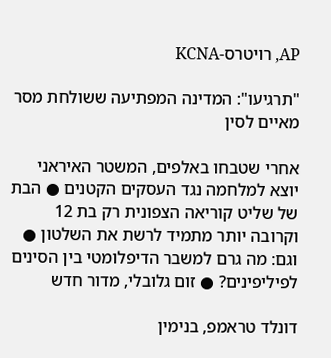AP, רויטרס-KCNA

"תרגיעו": המדינה המפתיעה ששולחת מסר מאיים לסין

אחרי שטבחו באלפים, המשטר האיראני יוצא למלחמה נגד העסקים הקטנים ● הבת של שליט קוריאה הצפונית רק בת 12 וקרובה יותר מתמיד לרשת את השלטון ● וגם: מה גרם למשבר הדיפלומטי בין הסינים לפיליפינים? ● זום גלובלי, מדור חדש

דונלד טראמפ, בנימין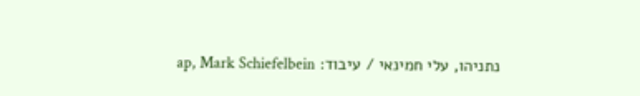נתניהו, עלי חמינאי / עיבוד: ap, Mark Schiefelbein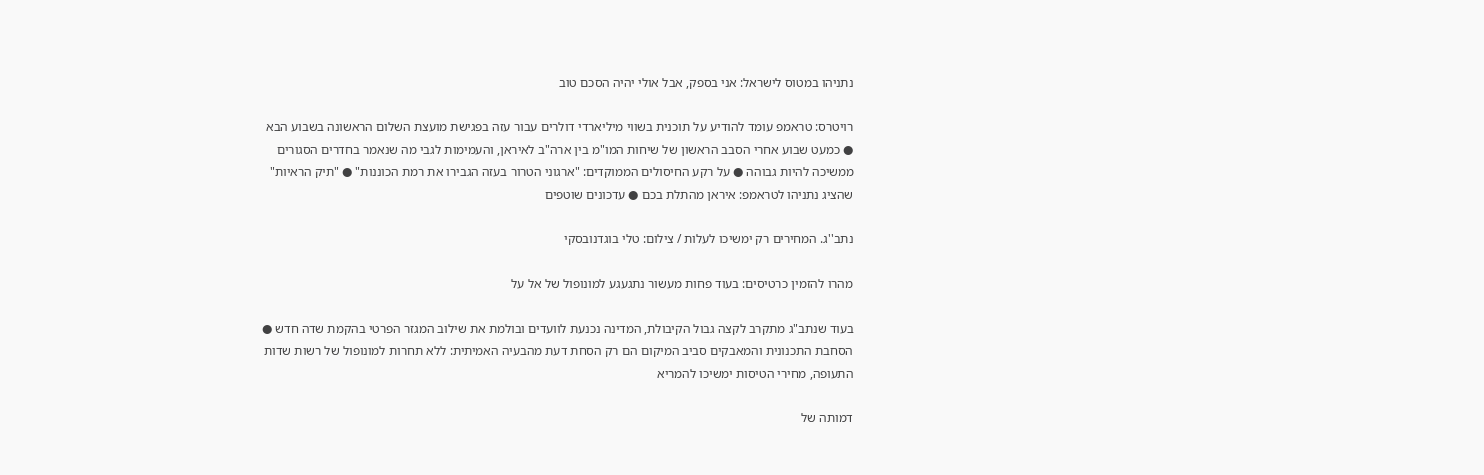נתניהו במטוס לישראל: אני בספק, אבל אולי יהיה הסכם טוב

רויטרס: טראמפ עומד להודיע על תוכנית בשווי מיליארדי דולרים עבור עזה בפגישת מועצת השלום הראשונה בשבוע הבא ● כמעט שבוע אחרי הסבב הראשון של שיחות המו"מ בין ארה"ב לאיראן, והעמימות לגבי מה שנאמר בחדרים הסגורים ממשיכה להיות גבוהה ● על רקע החיסולים הממוקדים: "ארגוני הטרור בעזה הגבירו את רמת הכוננות" ● "תיק הראיות" שהציג נתניהו לטראמפ: איראן מהתלת בכם ● עדכונים שוטפים

נתב''ג. המחירים רק ימשיכו לעלות / צילום: טלי בוגדנובסקי

מהרו להזמין כרטיסים: בעוד פחות מעשור נתגעגע למונופול של אל על

בעוד שנתב"ג מתקרב לקצה גבול הקיבולת, המדינה נכנעת לוועדים ובולמת את שילוב המגזר הפרטי בהקמת שדה חדש ● הסחבת התכנונית והמאבקים סביב המיקום הם רק הסחת דעת מהבעיה האמיתית: ללא תחרות למונופול של רשות שדות התעופה, מחירי הטיסות ימשיכו להמריא

דמותה של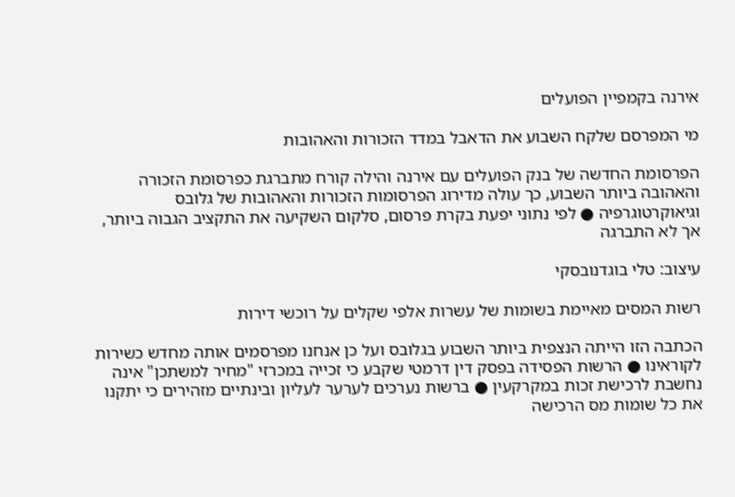אירנה בקמפיין הפועלים

מי המפרסם שלקח השבוע את הדאבל במדד הזכורות והאהובות

הפרסומת החדשה של בנק הפועלים עם אירנה והילה קורח מתברגת כפרסומת הזכורה והאהובה ביותר השבוע, כך עולה מדירוג הפרסומות הזכורות והאהובות של גלובס וגיאוקרטוגרפיה ● לפי נתוני יפעת בקרת פרסום, סלקום השקיעה את התקציב הגבוה ביותר, אך לא התברגה

עיצוב: טלי בוגדנובסקי

רשות המסים מאיימת בשומות של עשרות אלפי שקלים על רוכשי דירות

הכתבה הזו הייתה הנצפית ביותר השבוע בגלובס ועל כן אנחנו מפרסמים אותה מחדש כשירות לקוראינו ● הרשות הפסידה בפסק דין דרמטי שקבע כי זכייה במכרזי "מחיר למשתכן" אינה נחשבת לרכישת זכות במקרקעין ● ברשות נערכים לערער לעליון ובינתיים מזהירים כי יתקנו את כל שומות מס הרכישה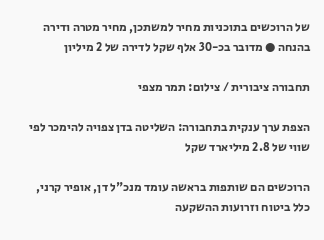של הרוכשים בתוכניות מחיר למשתכן, מחיר מטרה ודירה בהנחה ● מדובר בכ-30 אלף שקל לדירה של 2 מיליון

תחבורה ציבורית / צילום: תמר מצפי

הצפת ערך ענקית בתחבורה: השליטה בדן צפויה להימכר לפי שווי של 2.8 מיליארד שקל

הרוכשים הם שותפות בראשה עומד מנכ"ל דן, אופיר קרני, כלל ביטוח וזרועות ההשקעה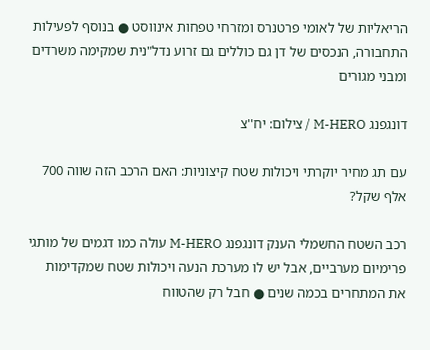הריאליות של לאומי פרטנרס ומזרחי טפחות אינווסט ● בנוסף לפעילות התחבורה, הנכסים של דן גם כוללים גם זרוע נדל"נית שמקימה משרדים ומבני מגורים

דונגפנג M-HERO / צילום: יח''צ

עם תג מחיר יוקרתי ויכולות שטח קיצוניות: האם הרכב הזה שווה 700 אלף שקל?

רכב השטח החשמלי הענק דונגפנג M-HERO עולה כמו דגמים של מותגי פרימיום מערביים, אבל יש לו מערכת הנעה ויכולות שטח שמקדימות את המתחרים בכמה שנים ● חבל רק שהטווח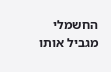החשמלי מגביל אותו